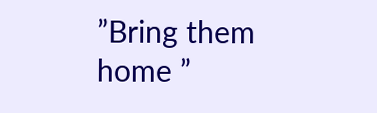”Bring them home ”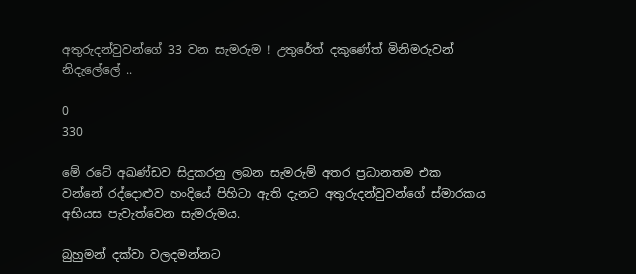අතුරුදන්වුවන්ගේ 33 වන සැමරුම ! උතුරේත් දකුණේත් මිනිමරුවන් නිදැලේලේ ..

0
330

මේ රටේ අඛණ්ඩව සිදුකරනු ලබන සැමරුම් අතර ප්‍රධානතම එක වන්නේ රද්දොළුව හංදියේ පිහිටා ඇති දැනට අතුරුදන්වුවන්ගේ ස්මාරකය අභියස පැවැත්වෙන සැමරුමය.

බුහුමන් දක්වා වලදමන්නට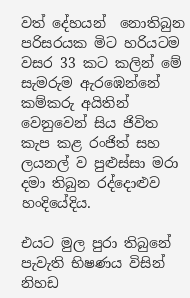වත් දේහයන්  නොතිබුන පරිසරයක මිට හරියටම වසර 33 කට කලින් මේ සැමරුම ඇරඹෙන්නේ කම්කරු අයිතින් වෙනුවෙන් සිය ජිවිත කැප කළ රංජිත් සහ ලයනල් ව පුළුස්සා මරා දමා තිබුන රද්දොළුව හංදියේදිය.

එයට මුල පුරා තිබුනේ පැවැති භිෂණය විසින් නිහඩ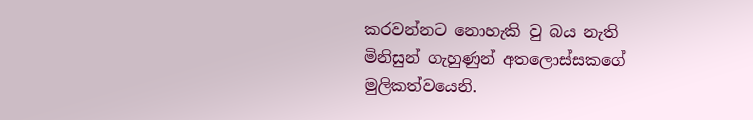කරවන්නට නොහැකි වු බය නැති මිනිසුන් ගැහුණුන් අතලොස්සකගේ මුලිකත්වයෙනි.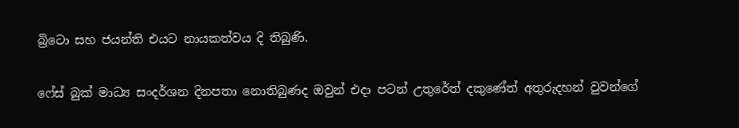බ්‍රිටො සහ ජයන්ති එයට නායකත්වය දි තිබුණි.

ෆේස් බුක් මාධ්‍ය සංදර්ශන දිනපතා නොතිබුණද ඔවුන් එදා පටන් උතුරේත් දකුණේත් අතුරුදහන් වුවන්ගේ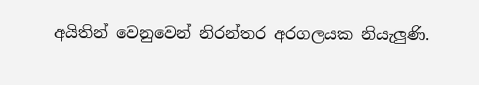අයිතින් වෙනුවෙන් නිරන්තර අරගලයක නියැලුණි.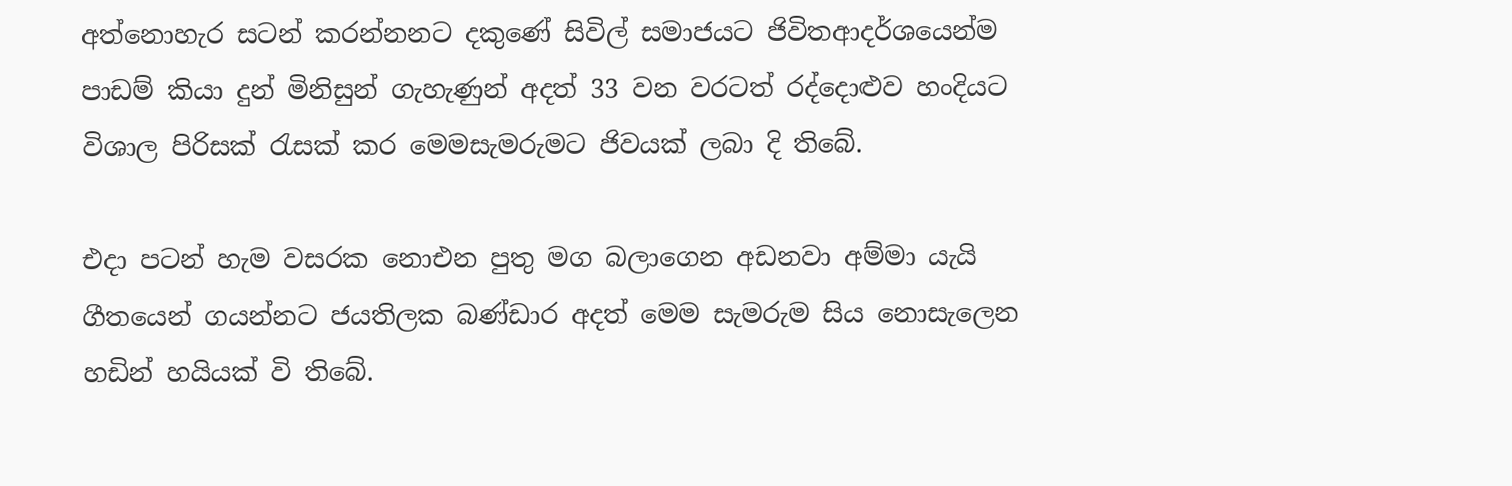අත්නොහැර සටන් කරන්නනට දකුණේ සිවිල් සමාජයට ජිවිතආදර්ශයෙන්ම පාඩම් කියා දුන් මිනිසුන් ගැහැණුන් අදත් 33 වන වරටත් රද්දොළුව හංදියට විශාල පිරිසක් රැසක් කර මෙමසැමරුමට ජිවයක් ලබා දි තිබේ.

එදා පටන් හැම වසරක නොඑන පුතු මග බලාගෙන අඩනවා අම්මා යැයි ගීතයෙන් ගයන්නට ජයතිලක බණ්ඩාර අදත් මෙම සැමරුම සිය නොසැලෙන හඩින් හයියක් වි තිබේ.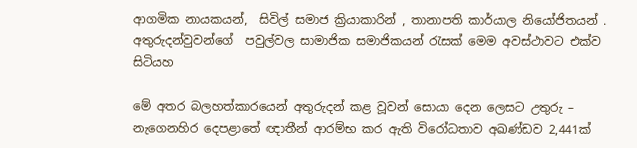ආගමික නායකයන්,  සිවිල් සමාජ ක්‍රියාකාරින් , තානාපති කාර්යාල නියෝජිතයන් . අතුරුදන්වුවන්ගේ  පවුල්වල සාමාජික සමාජිකයන් රැසක් මෙම අවස්ථාවට එක්ව සිටියහ

මේ අතර බලහත්කාරයෙන් අතුරුදන් කළ වූවන් සොයා දෙන ලෙසට උතුරු – නැගෙනහිර දෙපළාතේ ඥාතීන් ආරම්භ කර ඇති විරෝධතාව අඛණ්ඩව 2,441ක්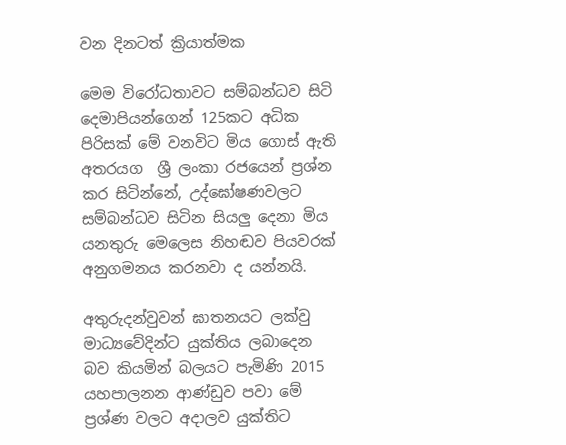වන දිනටත් ක්‍රියාත්මක

මෙම විරෝධතාවට සම්බන්ධව සිටි දෙමාපියන්ගෙන් 125කට අධික පිරිසක් මේ වනවිට මිය ගොස් ඇති අතරයග  ශ්‍රී ලංකා රජයෙන් ප්‍රශ්න කර සිටින්නේ, උද්ඝෝෂණවලට සම්බන්ධව සිටින සියලු දෙනා මිය යනතුරු මෙලෙස නිහඬව පියවරක් අනුගමනය කරනවා ද යන්නයි.

අතුරුදන්වුවන් ඝාතනයට ලක්වු මාධ්‍යවේදින්ට යුක්තිය ලබාදෙන බව කියමින් බලයට පැමිණි 2015 යහපාලනන ආණ්ඩුව පවා මේ ප්‍රශ්ණ වලට අදාලව යුක්තිට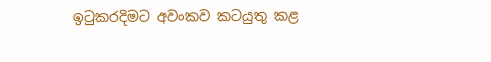ඉටුකරදිමට අවංකව කටයුතු කළ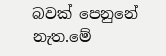බවක් පෙනුනේ නැත.මේ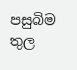පසුබිම තුල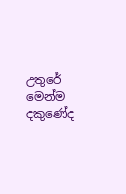උතුරේ මෙන්ම දකුණේද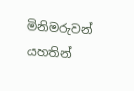මිනිමරුවන් යහතින්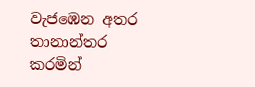වැජඹෙන අතර තානාන්තර කරමින්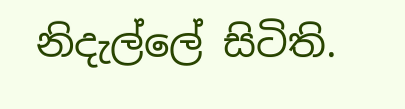නිදැල්ලේ සිටිති.